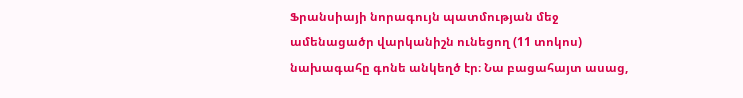Ֆրանսիայի նորագույն պատմության մեջ ամենացածր վարկանիշն ունեցող (11 տոկոս) նախագահը գոնե անկեղծ էր։ Նա բացահայտ ասաց,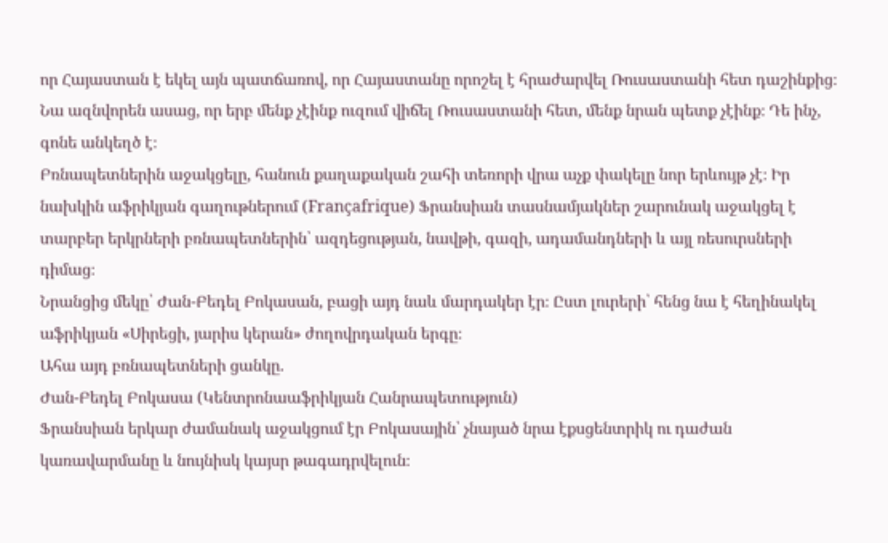որ Հայաստան է եկել այն պատճառով, որ Հայաստանը որոշել է հրաժարվել Ռուսաստանի հետ դաշինքից։ Նա ազնվորեն ասաց, որ երբ մենք չէինք ուզում վիճել Ռուսաստանի հետ, մենք նրան պետք չէինք։ Դե ինչ, գոնե անկեղծ է։
Բռնապետներին աջակցելը, հանուն քաղաքական շահի տեռորի վրա աչք փակելը նոր երևույթ չէ։ Իր նախկին աֆրիկյան գաղութներում (Françafrique) Ֆրանսիան տասնամյակներ շարունակ աջակցել է տարբեր երկրների բռնապետներին՝ ազդեցության, նավթի, գազի, ադամանդների և այլ ռեսուրսների դիմաց։
Նրանցից մեկը՝ Ժան-Բեդել Բոկասան, բացի այդ նաև մարդակեր էր։ Ըստ լուրերի՝ հենց նա է հեղինակել աֆրիկյան «Սիրեցի, յարիս կերան» ժողովրդական երգը։
Ահա այդ բռնապետների ցանկը.
Ժան-Բեդել Բոկասա (Կենտրոնաաֆրիկյան Հանրապետություն)
Ֆրանսիան երկար ժամանակ աջակցում էր Բոկասային՝ չնայած նրա էքսցենտրիկ ու դաժան կառավարմանը և նույնիսկ կայսր թագադրվելուն։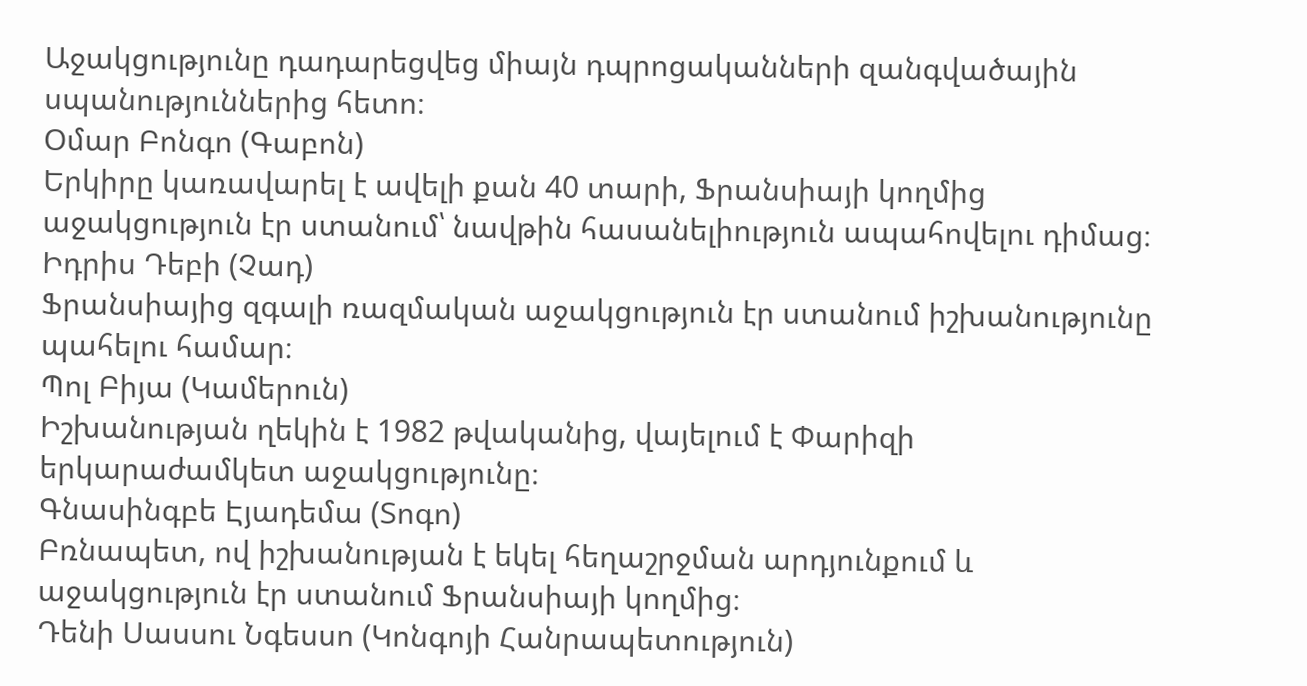Աջակցությունը դադարեցվեց միայն դպրոցականների զանգվածային սպանություններից հետո։
Օմար Բոնգո (Գաբոն)
Երկիրը կառավարել է ավելի քան 40 տարի, Ֆրանսիայի կողմից աջակցություն էր ստանում՝ նավթին հասանելիություն ապահովելու դիմաց։
Իդրիս Դեբի (Չադ)
Ֆրանսիայից զգալի ռազմական աջակցություն էր ստանում իշխանությունը պահելու համար։
Պոլ Բիյա (Կամերուն)
Իշխանության ղեկին է 1982 թվականից, վայելում է Փարիզի երկարաժամկետ աջակցությունը։
Գնասինգբե Էյադեմա (Տոգո)
Բռնապետ, ով իշխանության է եկել հեղաշրջման արդյունքում և աջակցություն էր ստանում Ֆրանսիայի կողմից։
Դենի Սասսու Նգեսսո (Կոնգոյի Հանրապետություն)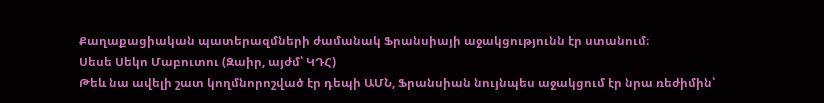Քաղաքացիական պատերազմների ժամանակ Ֆրանսիայի աջակցությունն էր ստանում։
Սեսե Սեկո Մաբուտու (Զաիր, այժմ՝ ԿԴՀ)
Թեև նա ավելի շատ կողմնորոշված էր դեպի ԱՄՆ, Ֆրանսիան նույնպես աջակցում էր նրա ռեժիմին՝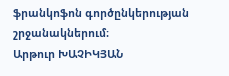ֆրանկոֆոն գործընկերության շրջանակներում։
Արթուր ԽԱՉԻԿՅԱՆ